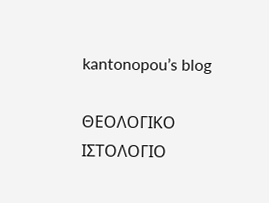kantonopou’s blog

ΘΕΟΛΟΓΙΚΟ ΙΣΤΟΛΟΓΙΟ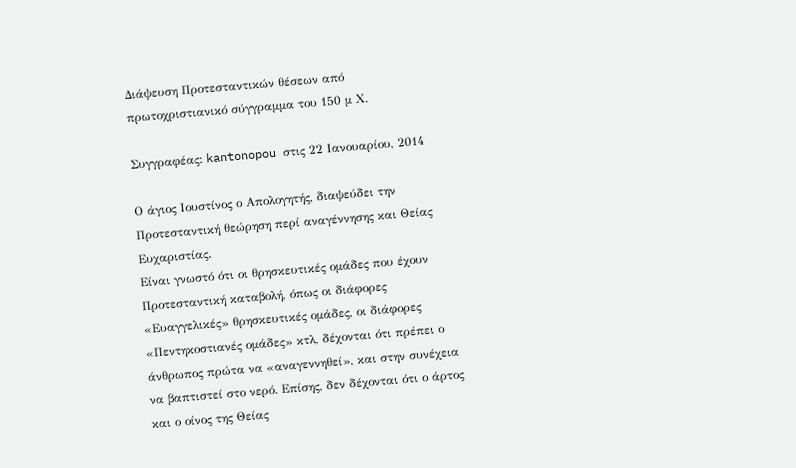Διάψευση Προτεσταντικών θέσεων από πρωτοχριστιανικό σύγγραμμα του 150 μ Χ.

Συγγραφέας: kantonopou στις 22 Ιανουαρίου, 2014

Ο άγιος Ιουστίνος ο Απολογητής, διαψεύδει την Προτεσταντική θεώρηση περί αναγέννησης και Θείας Ευχαριστίας.
Είναι γνωστό ότι οι θρησκευτικές ομάδες που έχουν Προτεσταντική καταβολή, όπως οι διάφορες «Ευαγγελικές» θρησκευτικές ομάδες, οι διάφορες «Πεντηκοστιανές ομάδες» κτλ, δέχονται ότι πρέπει ο άνθρωπος πρώτα να «αναγεννηθεί», και στην συνέχεια να βαπτιστεί στο νερό. Επίσης, δεν δέχονται ότι ο άρτος και ο οίνος της Θείας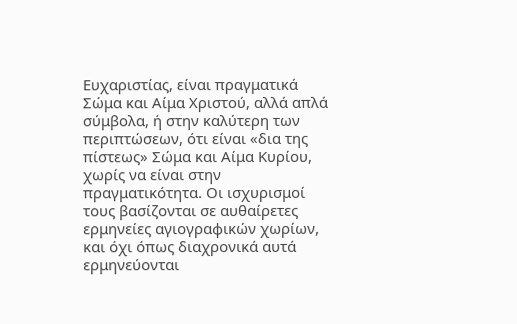Ευχαριστίας, είναι πραγματικά Σώμα και Αίμα Χριστού, αλλά απλά σύμβολα, ή στην καλύτερη των περιπτώσεων, ότι είναι «δια της πίστεως» Σώμα και Αίμα Κυρίου, χωρίς να είναι στην πραγματικότητα. Οι ισχυρισμοί τους βασίζονται σε αυθαίρετες ερμηνείες αγιογραφικών χωρίων, και όχι όπως διαχρονικά αυτά ερμηνεύονται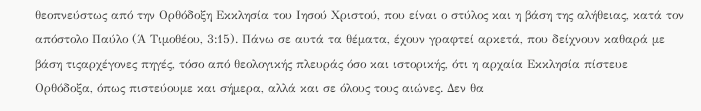θεοπνεύστως από την Ορθόδοξη Εκκλησία του Ιησού Χριστού, που είναι ο στύλος και η βάση της αλήθειας, κατά τον απόστολο Παύλο (Ά Τιμοθέου, 3:15). Πάνω σε αυτά τα θέματα, έχουν γραφτεί αρκετά, που δείχνουν καθαρά με βάση τιςαρχέγονες πηγές, τόσο από θεολογικής πλευράς όσο και ιστορικής, ότι η αρχαία Εκκλησία πίστευε Ορθόδοξα, όπως πιστεύουμε και σήμερα, αλλά και σε όλους τους αιώνες. Δεν θα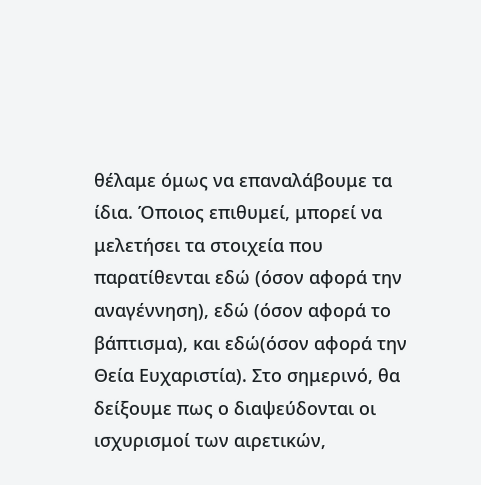θέλαμε όμως να επαναλάβουμε τα ίδια. Όποιος επιθυμεί, μπορεί να μελετήσει τα στοιχεία που παρατίθενται εδώ (όσον αφορά την αναγέννηση), εδώ (όσον αφορά το βάπτισμα), και εδώ(όσον αφορά την Θεία Ευχαριστία). Στο σημερινό, θα δείξουμε πως ο διαψεύδονται οι ισχυρισμοί των αιρετικών,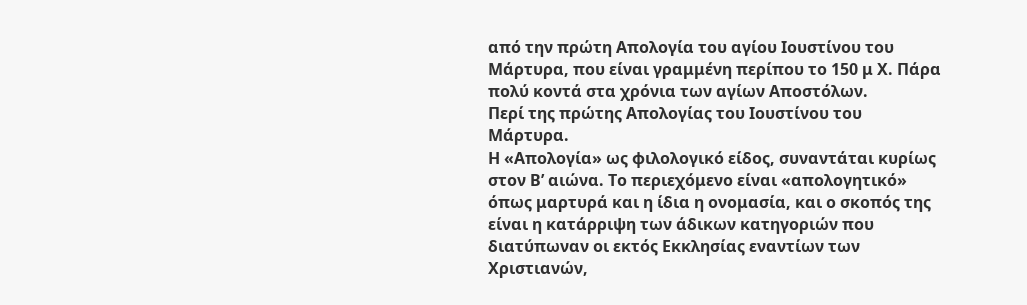από την πρώτη Απολογία του αγίου Ιουστίνου του Μάρτυρα, που είναι γραμμένη περίπου το 150 μ Χ. Πάρα πολύ κοντά στα χρόνια των αγίων Αποστόλων.
Περί της πρώτης Απολογίας του Ιουστίνου του Μάρτυρα.
Η «Απολογία» ως φιλολογικό είδος, συναντάται κυρίως στον Β’ αιώνα. Το περιεχόμενο είναι «απολογητικό» όπως μαρτυρά και η ίδια η ονομασία, και ο σκοπός της είναι η κατάρριψη των άδικων κατηγοριών που διατύπωναν οι εκτός Εκκλησίας εναντίων των Χριστιανών,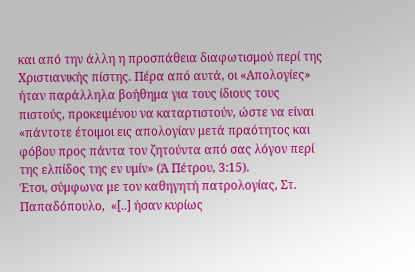και από την άλλη η προσπάθεια διαφωτισμού περί της Χριστιανικής πίστης. Πέρα από αυτά, οι «Απολογίες» ήταν παράλληλα βοήθημα για τους ίδιους τους πιστούς, προκειμένου να καταρτιστούν, ώστε να είναι «πάντοτε έτοιμοι εις απολογίαν μετά πραότητος και φόβου προς πάντα τον ζητούντα από σας λόγον περί της ελπίδος της εν υμίν» (Ά Πέτρου, 3:15).
Έτσι, σύμφωνα με τον καθηγητή πατρολογίας, Στ. Παπαδόπουλο,  «[..] ήσαν κυρίως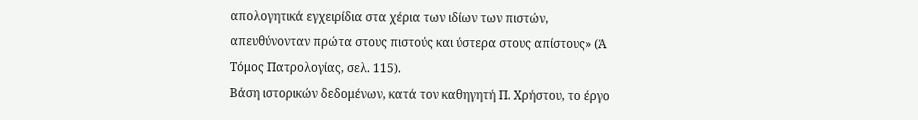απολογητικά εγχειρίδια στα χέρια των ιδίων των πιστών, απευθύνονταν πρώτα στους πιστούς και ύστερα στους απίστους» (Ά Τόμος Πατρολογίας, σελ. 115).
Βάση ιστορικών δεδομένων, κατά τον καθηγητή Π. Χρήστου, το έργο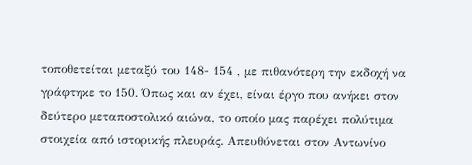τοποθετείται μεταξύ του 148- 154 , με πιθανότερη την εκδοχή να γράφτηκε το 150. Όπως και αν έχει, είναι έργο που ανήκει στον δεύτερο μεταποστολικό αιώνα, το οποίο μας παρέχει πολύτιμα στοιχεία από ιστορικής πλευράς. Απευθύνεται στον Αντωνίνο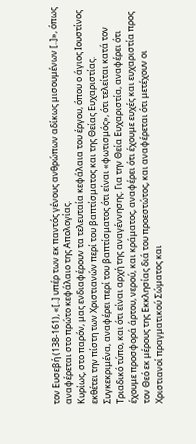τον Ευσεβή (138-161), «[..] υπέρ των εκ παντός γένους ανθρώπων αδίκως μισουμένων [..]», όπως αναφέρεται στο πρώτο κεφάλαιο της Απολογίας.
Κυρίως, στο παρόν, μας ενδιαφέρουν τα τελευταία κεφάλαια του έργου, όπου ο άγιος Ιουστίνος εκθέτει την πίστη των Χριστιανών περί του βαπτίσματος και της Θείας Ευχαριστίας. Συγκεκριμένα, αναφέρει περί του βαπτίσματος ότι είναι «φωτισμός», ότι τελείται κατά τον Τριαδικό τύπο, και ότι είναι αρχή της αναγέννησης. Για την Θεία Ευχαριστία, αναφέρει ότι έχουμε προσφορά άρτου, νερού, και κράματος, αναφέρει ότι έχουμε ευχές και ευχαριστία προς τον Θεό εκ μέρους της Εκκλησίας διά του προεστώτος, και αναφέρεται ότι μετέχουν οι Χριστιανοί πραγματικού Σώματος και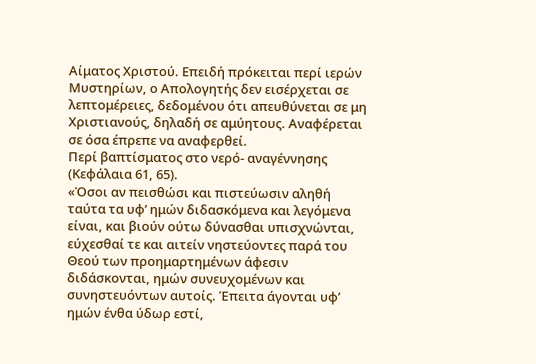Αίματος Χριστού. Επειδή πρόκειται περί ιερών Μυστηρίων, ο Απολογητής δεν εισέρχεται σε λεπτομέρειες, δεδομένου ότι απευθύνεται σε μη Χριστιανούς, δηλαδή σε αμύητους. Αναφέρεται σε όσα έπρεπε να αναφερθεί.
Περί βαπτίσματος στο νερό- αναγέννησης (Κεφάλαια 61, 65).
«Όσοι αν πεισθώσι και πιστεύωσιν αληθή ταύτα τα υφ’ ημών διδασκόμενα και λεγόμενα είναι, και βιούν ούτω δύνασθαι υπισχνώνται, εύχεσθαί τε και αιτείν νηστεύοντες παρά του Θεού των προημαρτημένων άφεσιν διδάσκονται, ημών συνευχομένων και συνηστευόντων αυτοίς. Έπειτα άγονται υφ’ ημών ένθα ύδωρ εστί,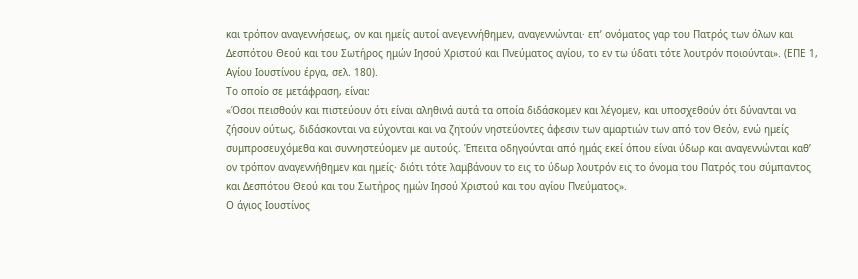και τρόπον αναγεννήσεως, ον και ημείς αυτοί ανεγεννήθημεν, αναγεννώνται· επ’ ονόματος γαρ του Πατρός των όλων και Δεσπότου Θεού και του Σωτήρος ημών Ιησού Χριστού και Πνεύματος αγίου, το εν τω ύδατι τότε λουτρόν ποιούνται». (ΕΠΕ 1, Αγίου Ιουστίνου έργα, σελ. 180).
Το οποίο σε μετάφραση, είναι:
«Όσοι πεισθούν και πιστεύουν ότι είναι αληθινά αυτά τα οποία διδάσκομεν και λέγομεν, και υποσχεθούν ότι δύνανται να ζήσουν ούτως, διδάσκονται να εύχονται και να ζητούν νηστεύοντες άφεσιν των αμαρτιών των από τον Θεόν, ενώ ημείς συμπροσευχόμεθα και συννηστεύομεν με αυτούς. Έπειτα οδηγούνται από ημάς εκεί όπου είναι ύδωρ και αναγεννώνται καθ’ ον τρόπον αναγεννήθημεν και ημείς· διότι τότε λαμβάνουν το εις το ύδωρ λουτρόν εις το όνομα του Πατρός του σύμπαντος και Δεσπότου Θεού και του Σωτήρος ημών Ιησού Χριστού και του αγίου Πνεύματος».
Ο άγιος Ιουστίνος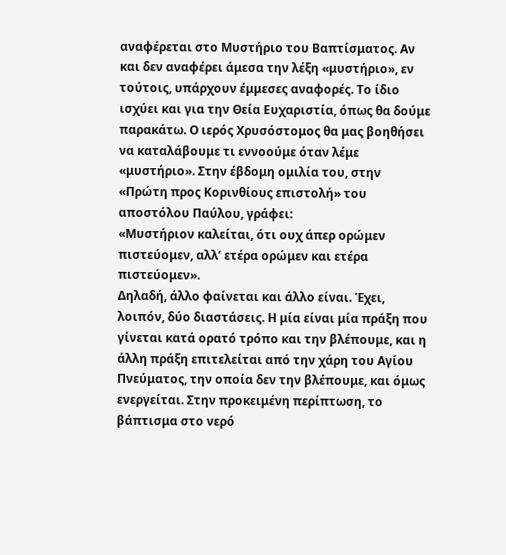αναφέρεται στο Μυστήριο του Βαπτίσματος. Αν και δεν αναφέρει άμεσα την λέξη «μυστήριο», εν τούτοις, υπάρχουν έμμεσες αναφορές. Το ίδιο ισχύει και για την Θεία Ευχαριστία, όπως θα δούμε παρακάτω. Ο ιερός Χρυσόστομος θα μας βοηθήσει να καταλάβουμε τι εννοούμε όταν λέμε «μυστήριο». Στην έβδομη ομιλία του, στην «Πρώτη προς Κορινθίους επιστολή» του αποστόλου Παύλου, γράφει:
«Μυστήριον καλείται, ότι ουχ άπερ ορώμεν πιστεύομεν, αλλ’ ετέρα ορώμεν και ετέρα πιστεύομεν».
Δηλαδή, άλλο φαίνεται και άλλο είναι. Έχει, λοιπόν, δύο διαστάσεις. Η μία είναι μία πράξη που γίνεται κατά ορατό τρόπο και την βλέπουμε, και η άλλη πράξη επιτελείται από την χάρη του Αγίου Πνεύματος, την οποία δεν την βλέπουμε, και όμως ενεργείται. Στην προκειμένη περίπτωση, το βάπτισμα στο νερό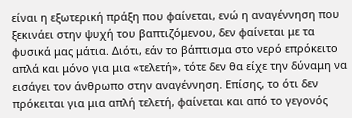είναι η εξωτερική πράξη που φαίνεται, ενώ η αναγέννηση που ξεκινάει στην ψυχή του βαπτιζόμενου, δεν φαίνεται με τα φυσικά μας μάτια. Διότι, εάν το βάπτισμα στο νερό επρόκειτο απλά και μόνο για μια «τελετή», τότε δεν θα είχε την δύναμη να εισάγει τον άνθρωπο στην αναγέννηση. Επίσης, το ότι δεν πρόκειται για μια απλή τελετή, φαίνεται και από το γεγονός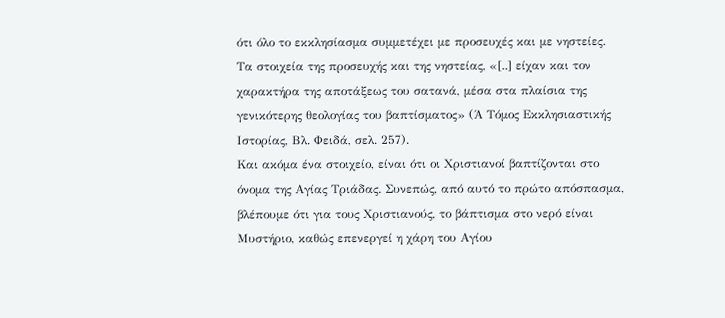ότι όλο το εκκλησίασμα συμμετέχει με προσευχές και με νηστείες.
Τα στοιχεία της προσευχής και της νηστείας, «[..] είχαν και τον χαρακτήρα της αποτάξεως του σατανά, μέσα στα πλαίσια της γενικότερης θεολογίας του βαπτίσματος» (Ά Τόμος Εκκλησιαστικής Ιστορίας, Βλ. Φειδά, σελ. 257).
Και ακόμα ένα στοιχείο, είναι ότι οι Χριστιανοί βαπτίζονται στο όνομα της Αγίας Τριάδας. Συνεπώς, από αυτό το πρώτο απόσπασμα, βλέπουμε ότι για τους Χριστιανούς, το βάπτισμα στο νερό είναι Μυστήριο, καθώς επενεργεί η χάρη του Αγίου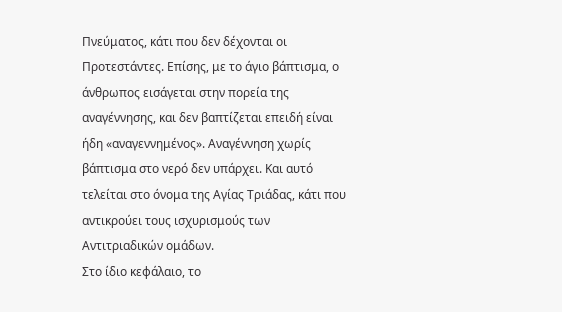Πνεύματος, κάτι που δεν δέχονται οι Προτεστάντες. Επίσης, με το άγιο βάπτισμα, ο άνθρωπος εισάγεται στην πορεία της αναγέννησης, και δεν βαπτίζεται επειδή είναι ήδη «αναγεννημένος». Αναγέννηση χωρίς βάπτισμα στο νερό δεν υπάρχει. Και αυτό τελείται στο όνομα της Αγίας Τριάδας, κάτι που αντικρούει τους ισχυρισμούς των Αντιτριαδικών ομάδων.
Στο ίδιο κεφάλαιο, το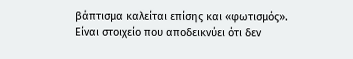βάπτισμα καλείται επίσης και «φωτισμός». Είναι στοιχείο που αποδεικνύει ότι δεν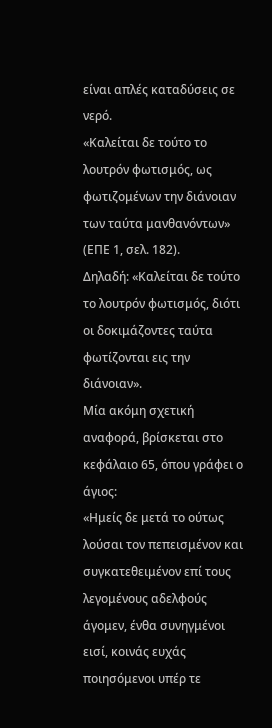είναι απλές καταδύσεις σε νερό.
«Καλείται δε τούτο το λουτρόν φωτισμός, ως φωτιζομένων την διάνοιαν των ταύτα μανθανόντων» (ΕΠΕ 1, σελ. 182).
Δηλαδή: «Καλείται δε τούτο το λουτρόν φωτισμός, διότι οι δοκιμάζοντες ταύτα φωτίζονται εις την διάνοιαν».
Μία ακόμη σχετική αναφορά, βρίσκεται στο κεφάλαιο 65, όπου γράφει ο άγιος:
«Ημείς δε μετά το ούτως λούσαι τον πεπεισμένον και συγκατεθειμένον επί τους λεγομένους αδελφούς άγομεν, ένθα συνηγμένοι εισί, κοινάς ευχάς ποιησόμενοι υπέρ τε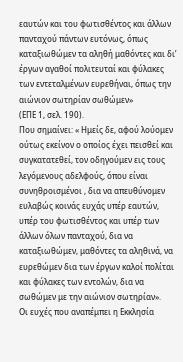εαυτών και του φωτισθέντος και άλλων πανταχού πάντων ευτόνως, όπως καταξιωθώμεν τα αληθή μαθόντες και δι’ έργων αγαθοί πολιτευταί και φύλακες των εντεταλμένων ευρεθήναι, όπως την αιώνιον σωτηρίαν σωθώμεν»
(ΕΠΕ 1, σελ. 190).
Που σημαίνει: « Ημείς δε, αφού λούομεν ούτως εκείνον ο οποίος έχει πεισθεί και συγκατατεθεί, τον οδηγούμεν εις τους λεγόμενους αδελφούς, όπου είναι συνηθροισμένοι , δια να απευθύνομεν ευλαβώς κοινάς ευχάς υπέρ εαυτών, υπέρ του φωτισθέντος και υπέρ των άλλων όλων πανταχού, δια να καταξιωθώμεν, μαθόντες τα αληθινά, να ευρεθώμεν δια των έργων καλοί πολίται και φύλακες των εντολών, δια να σωθώμεν με την αιώνιον σωτηρίαν».
Οι ευχές που αναπέμπει η Εκκλησία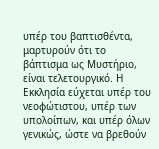υπέρ του βαπτισθέντα, μαρτυρούν ότι το βάπτισμα ως Μυστήριο, είναι τελετουργικό. Η Εκκλησία εύχεται υπέρ του νεοφώτιστου, υπέρ των υπολοίπων, και υπέρ όλων γενικώς, ώστε να βρεθούν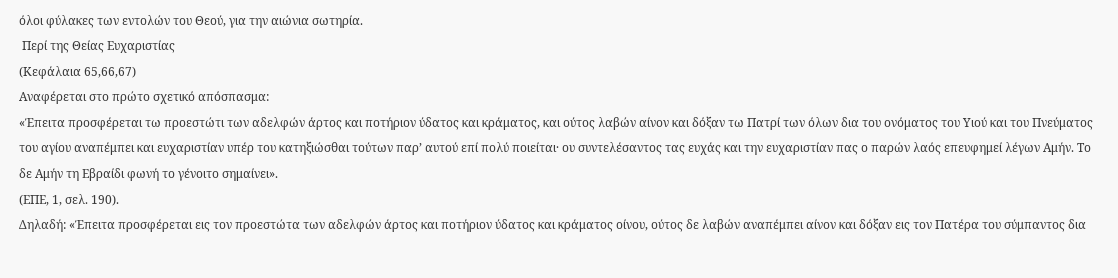όλοι φύλακες των εντολών του Θεού, για την αιώνια σωτηρία.
 Περί της Θείας Ευχαριστίας
(Κεφάλαια 65,66,67)
Αναφέρεται στο πρώτο σχετικό απόσπασμα:
«Έπειτα προσφέρεται τω προεστώτι των αδελφών άρτος και ποτήριον ύδατος και κράματος, και ούτος λαβών αίνον και δόξαν τω Πατρί των όλων δια του ονόματος του Υιού και του Πνεύματος του αγίου αναπέμπει και ευχαριστίαν υπέρ του κατηξιώσθαι τούτων παρ’ αυτού επί πολύ ποιείται· ου συντελέσαντος τας ευχάς και την ευχαριστίαν πας ο παρών λαός επευφημεί λέγων Αμήν. Το δε Αμήν τη Εβραίδι φωνή το γένοιτο σημαίνει».
(ΕΠΕ, 1, σελ. 190).
Δηλαδή: «Έπειτα προσφέρεται εις τον προεστώτα των αδελφών άρτος και ποτήριον ύδατος και κράματος οίνου, ούτος δε λαβών αναπέμπει αίνον και δόξαν εις τον Πατέρα του σύμπαντος δια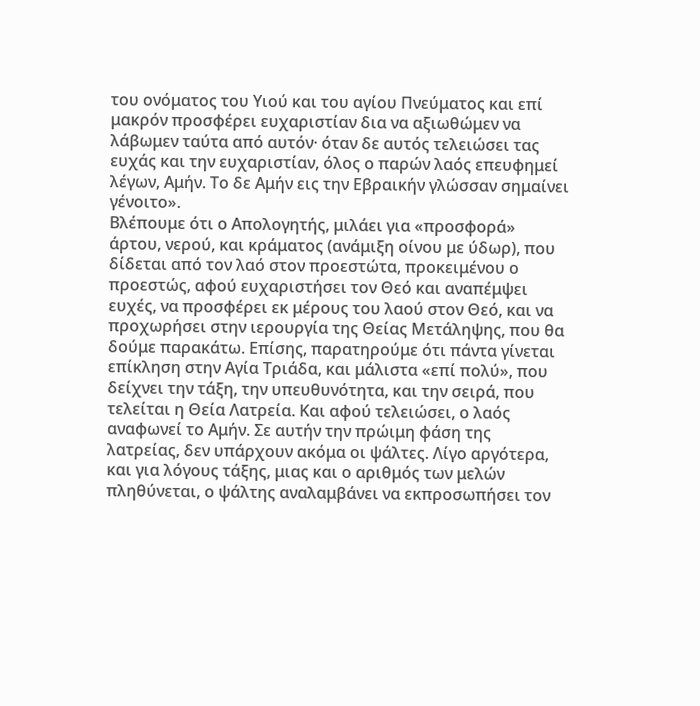του ονόματος του Υιού και του αγίου Πνεύματος και επί μακρόν προσφέρει ευχαριστίαν δια να αξιωθώμεν να λάβωμεν ταύτα από αυτόν· όταν δε αυτός τελειώσει τας ευχάς και την ευχαριστίαν, όλος ο παρών λαός επευφημεί λέγων, Αμήν. Το δε Αμήν εις την Εβραικήν γλώσσαν σημαίνει γένοιτο».
Βλέπουμε ότι ο Απολογητής, μιλάει για «προσφορά» άρτου, νερού, και κράματος (ανάμιξη οίνου με ύδωρ), που δίδεται από τον λαό στον προεστώτα, προκειμένου ο προεστώς, αφού ευχαριστήσει τον Θεό και αναπέμψει ευχές, να προσφέρει εκ μέρους του λαού στον Θεό, και να προχωρήσει στην ιερουργία της Θείας Μετάληψης, που θα δούμε παρακάτω. Επίσης, παρατηρούμε ότι πάντα γίνεται επίκληση στην Αγία Τριάδα, και μάλιστα «επί πολύ», που δείχνει την τάξη, την υπευθυνότητα, και την σειρά, που τελείται η Θεία Λατρεία. Και αφού τελειώσει, ο λαός αναφωνεί το Αμήν. Σε αυτήν την πρώιμη φάση της λατρείας, δεν υπάρχουν ακόμα οι ψάλτες. Λίγο αργότερα, και για λόγους τάξης, μιας και ο αριθμός των μελών πληθύνεται, ο ψάλτης αναλαμβάνει να εκπροσωπήσει τον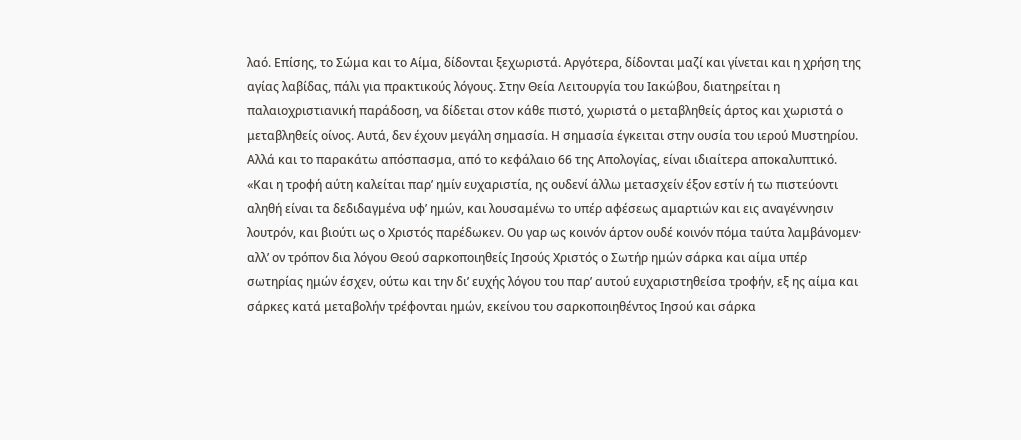λαό. Επίσης, το Σώμα και το Αίμα, δίδονται ξεχωριστά. Αργότερα, δίδονται μαζί και γίνεται και η χρήση της αγίας λαβίδας, πάλι για πρακτικούς λόγους. Στην Θεία Λειτουργία του Ιακώβου, διατηρείται η παλαιοχριστιανική παράδοση, να δίδεται στον κάθε πιστό, χωριστά ο μεταβληθείς άρτος και χωριστά ο μεταβληθείς οίνος. Αυτά, δεν έχουν μεγάλη σημασία. Η σημασία έγκειται στην ουσία του ιερού Μυστηρίου.
Αλλά και το παρακάτω απόσπασμα, από το κεφάλαιο 66 της Απολογίας, είναι ιδιαίτερα αποκαλυπτικό.
«Και η τροφή αύτη καλείται παρ’ ημίν ευχαριστία, ης ουδενί άλλω μετασχείν έξον εστίν ή τω πιστεύοντι αληθή είναι τα δεδιδαγμένα υφ’ ημών, και λουσαμένω το υπέρ αφέσεως αμαρτιών και εις αναγέννησιν λουτρόν, και βιούτι ως ο Χριστός παρέδωκεν. Ου γαρ ως κοινόν άρτον ουδέ κοινόν πόμα ταύτα λαμβάνομεν· αλλ’ ον τρόπον δια λόγου Θεού σαρκοποιηθείς Ιησούς Χριστός ο Σωτήρ ημών σάρκα και αίμα υπέρ σωτηρίας ημών έσχεν, ούτω και την δι’ ευχής λόγου του παρ’ αυτού ευχαριστηθείσα τροφήν, εξ ης αίμα και σάρκες κατά μεταβολήν τρέφονται ημών, εκείνου του σαρκοποιηθέντος Ιησού και σάρκα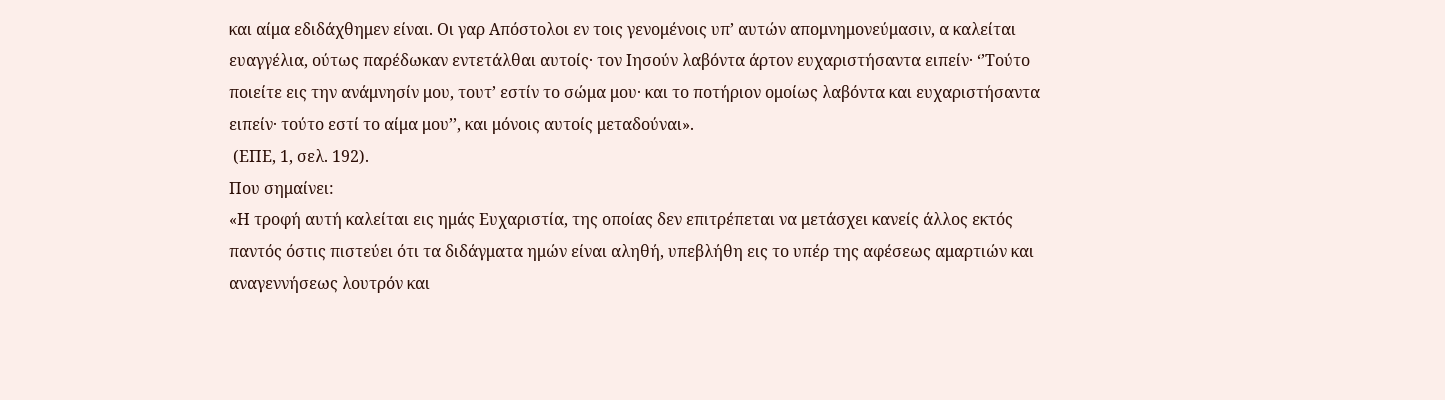και αίμα εδιδάχθημεν είναι. Οι γαρ Απόστολοι εν τοις γενομένοις υπ’ αυτών απομνημονεύμασιν, α καλείται ευαγγέλια, ούτως παρέδωκαν εντετάλθαι αυτοίς· τον Ιησούν λαβόντα άρτον ευχαριστήσαντα ειπείν· ‘’Τούτο ποιείτε εις την ανάμνησίν μου, τουτ’ εστίν το σώμα μου· και το ποτήριον ομοίως λαβόντα και ευχαριστήσαντα ειπείν· τούτο εστί το αίμα μου’’, και μόνοις αυτοίς μεταδούναι».
 (ΕΠΕ, 1, σελ. 192).
Που σημαίνει:
«Η τροφή αυτή καλείται εις ημάς Ευχαριστία, της οποίας δεν επιτρέπεται να μετάσχει κανείς άλλος εκτός παντός όστις πιστεύει ότι τα διδάγματα ημών είναι αληθή, υπεβλήθη εις το υπέρ της αφέσεως αμαρτιών και αναγεννήσεως λουτρόν και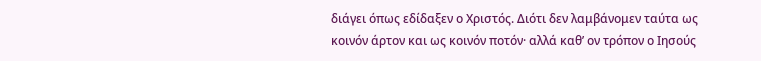διάγει όπως εδίδαξεν ο Χριστός. Διότι δεν λαμβάνομεν ταύτα ως κοινόν άρτον και ως κοινόν ποτόν· αλλά καθ’ ον τρόπον ο Ιησούς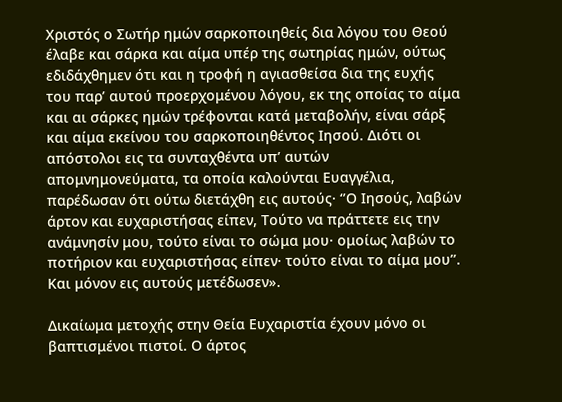Χριστός ο Σωτήρ ημών σαρκοποιηθείς δια λόγου του Θεού έλαβε και σάρκα και αίμα υπέρ της σωτηρίας ημών, ούτως εδιδάχθημεν ότι και η τροφή η αγιασθείσα δια της ευχής του παρ’ αυτού προερχομένου λόγου, εκ της οποίας το αίμα και αι σάρκες ημών τρέφονται κατά μεταβολήν, είναι σάρξ και αίμα εκείνου του σαρκοποιηθέντος Ιησού. Διότι οι απόστολοι εις τα συνταχθέντα υπ’ αυτών απομνημονεύματα, τα οποία καλούνται Ευαγγέλια, παρέδωσαν ότι ούτω διετάχθη εις αυτούς· ‘’Ο Ιησούς, λαβών άρτον και ευχαριστήσας είπεν, Τούτο να πράττετε εις την ανάμνησίν μου, τούτο είναι το σώμα μου· ομοίως λαβών το ποτήριον και ευχαριστήσας είπεν· τούτο είναι το αίμα μου’’. Και μόνον εις αυτούς μετέδωσεν».

Δικαίωμα μετοχής στην Θεία Ευχαριστία έχουν μόνο οι βαπτισμένοι πιστοί. Ο άρτος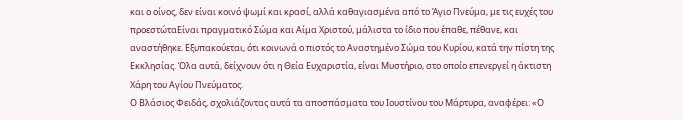και ο οίνος, δεν είναι κοινό ψωμί και κρασί, αλλά καθαγιασμένα από το Άγιο Πνεύμα, με τις ευχές του προεστώταΕίναι πραγματικό Σώμα και Αίμα Χριστού, μάλιστα το ίδιο που έπαθε, πέθανε, και αναστήθηκε. Εξυπακούεται, ότι κοινωνά ο πιστός το Αναστημένο Σώμα του Κυρίου, κατά την πίστη της Εκκλησίας. Όλα αυτά, δείχνουν ότι η Θεία Ευχαριστία, είναι Μυστήριο, στο οποίο επενεργεί η άκτιστη Χάρη του Αγίου Πνεύματος.
Ο Βλάσιος Φειδάς, σχολιάζοντας αυτά τα αποσπάσματα του Ιουστίνου του Μάρτυρα, αναφέρει: «Ο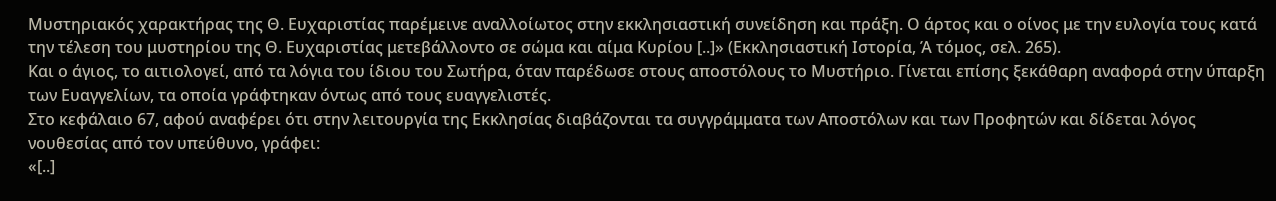Μυστηριακός χαρακτήρας της Θ. Ευχαριστίας παρέμεινε αναλλοίωτος στην εκκλησιαστική συνείδηση και πράξη. Ο άρτος και ο οίνος με την ευλογία τους κατά την τέλεση του μυστηρίου της Θ. Ευχαριστίας μετεβάλλοντο σε σώμα και αίμα Κυρίου [..]» (Εκκλησιαστική Ιστορία, Ά τόμος, σελ. 265).
Και ο άγιος, το αιτιολογεί, από τα λόγια του ίδιου του Σωτήρα, όταν παρέδωσε στους αποστόλους το Μυστήριο. Γίνεται επίσης ξεκάθαρη αναφορά στην ύπαρξη των Ευαγγελίων, τα οποία γράφτηκαν όντως από τους ευαγγελιστές.
Στο κεφάλαιο 67, αφού αναφέρει ότι στην λειτουργία της Εκκλησίας διαβάζονται τα συγγράμματα των Αποστόλων και των Προφητών και δίδεται λόγος νουθεσίας από τον υπεύθυνο, γράφει:
«[..]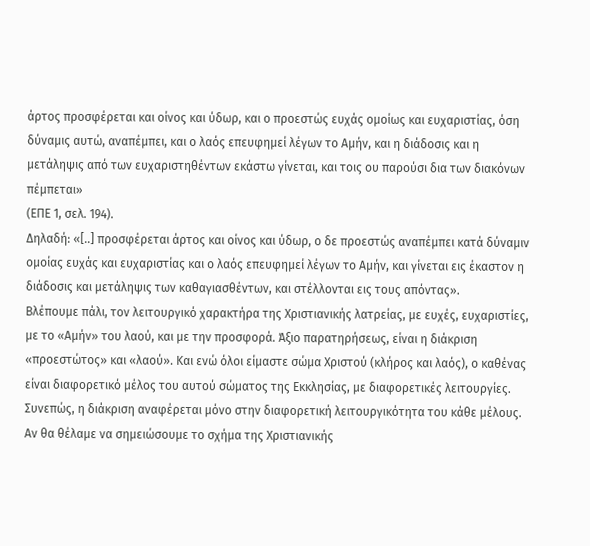άρτος προσφέρεται και οίνος και ύδωρ, και ο προεστώς ευχάς ομοίως και ευχαριστίας, όση δύναμις αυτώ, αναπέμπει, και ο λαός επευφημεί λέγων το Αμήν, και η διάδοσις και η μετάληψις από των ευχαριστηθέντων εκάστω γίνεται, και τοις ου παρούσι δια των διακόνων πέμπεται»
(ΕΠΕ 1, σελ. 194).
Δηλαδή: «[..] προσφέρεται άρτος και οίνος και ύδωρ, ο δε προεστώς αναπέμπει κατά δύναμιν ομοίας ευχάς και ευχαριστίας και ο λαός επευφημεί λέγων το Αμήν, και γίνεται εις έκαστον η διάδοσις και μετάληψις των καθαγιασθέντων, και στέλλονται εις τους απόντας».
Βλέπουμε πάλι, τον λειτουργικό χαρακτήρα της Χριστιανικής λατρείας, με ευχές, ευχαριστίες, με το «Αμήν» του λαού, και με την προσφορά. Άξιο παρατηρήσεως, είναι η διάκριση «προεστώτος» και «λαού». Και ενώ όλοι είμαστε σώμα Χριστού (κλήρος και λαός), ο καθένας είναι διαφορετικό μέλος του αυτού σώματος της Εκκλησίας, με διαφορετικές λειτουργίες. Συνεπώς, η διάκριση αναφέρεται μόνο στην διαφορετική λειτουργικότητα του κάθε μέλους.
Αν θα θέλαμε να σημειώσουμε το σχήμα της Χριστιανικής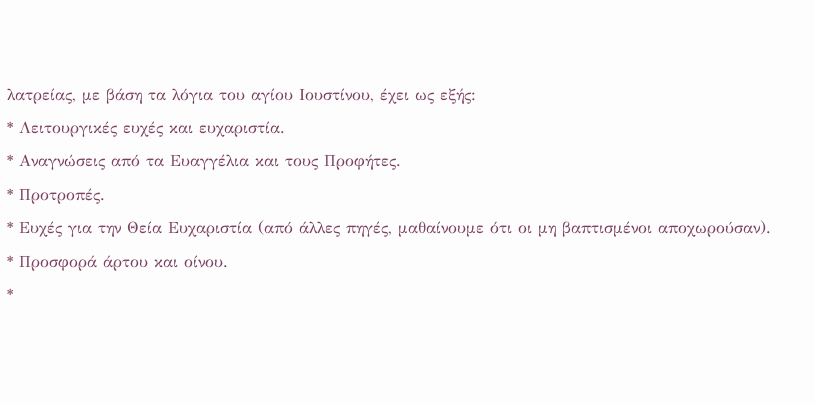λατρείας, με βάση τα λόγια του αγίου Ιουστίνου, έχει ως εξής:
* Λειτουργικές ευχές και ευχαριστία.
* Αναγνώσεις από τα Ευαγγέλια και τους Προφήτες.
* Προτροπές.
* Ευχές για την Θεία Ευχαριστία (από άλλες πηγές, μαθαίνουμε ότι οι μη βαπτισμένοι αποχωρούσαν).
* Προσφορά άρτου και οίνου.
*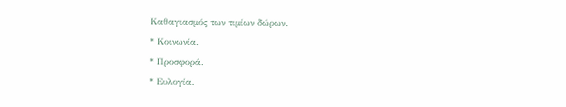Καθαγιασμός των τιμίων δώρων.
* Κοινωνία.
* Προσφορά.
* Ευλογία.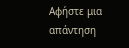Αφήστε μια απάντηση